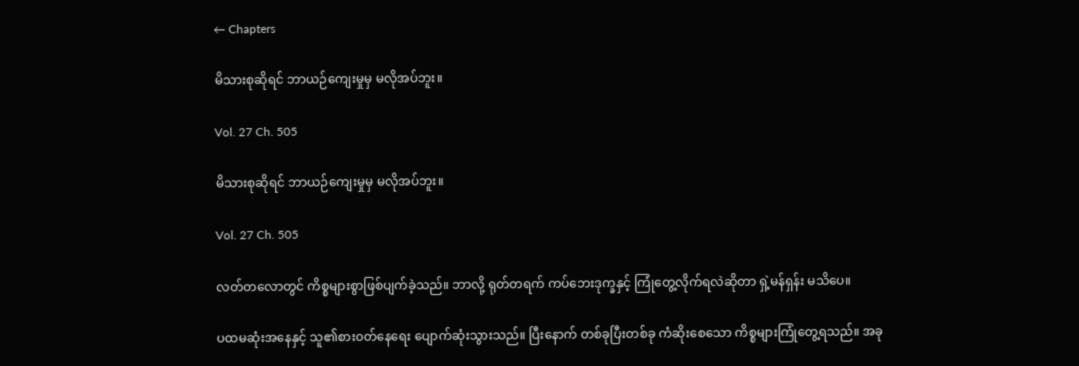← Chapters

မိသားစုဆိုရင် ဘာယဉ်ကျေးမှုမှ မလိုအပ်ဘူး။

Vol. 27 Ch. 505

မိသားစုဆိုရင် ဘာယဉ်ကျေးမှုမှ မလိုအပ်ဘူး။

Vol. 27 Ch. 505

လတ်တလောတွင် ကိစ္စများစွာဖြစ်ပျက်ခဲ့သည်။ ဘာလို့ ရုတ်တရက် ကပ်ဘေးဒုက္ခနှင့် ကြုံတွေ့လိုက်ရလဲဆိုတာ ရှဲ့မန်ရှန်း မသိပေ။

ပထမဆုံးအနေနှင့် သူ၏စား၀တ်နေရေး ပျောက်ဆုံးသွားသည်။ ပြီးနောက် တစ်ခုပြီးတစ်ခု ကံဆိုးစေသော ကိစ္စများကြုံတွေ့ရသည်။ အခု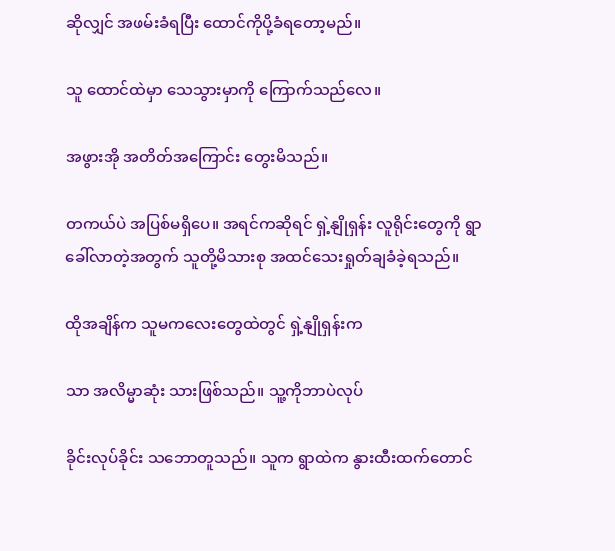ဆိုလျှင် အဖမ်းခံရပြီး ထောင်ကိုပို့ခံရတော့မည်။

သူ ထောင်ထဲမှာ သေသွားမှာကို ကြောက်သည်လေ။

အဖွားအို အတိတ်အကြောင်း တွေးမိသည်။

တကယ်ပဲ အပြစ်မရှိပေ။ ‌အရင်ကဆိုရင် ရှဲ့နျိုရှန်း လူရိုင်းတွေကို ရွာခေါ်လာတဲ့အတွက် သူတို့မိသားစု အထင်သေးရှုတ်ချခံခဲ့ရသည်။

ထိုအချိန်က သူမကလေးတွေထဲတွင် ရှဲ့နျိုရှန်းက

သာ အလိမ္မာဆုံး သားဖြစ်သည်။ သူ့ကိုဘာပဲလုပ်

ခိုင်းလုပ်ခိုင်း သဘောတူသည်။ သူက ရွာထဲက နွားထီးထက်တောင်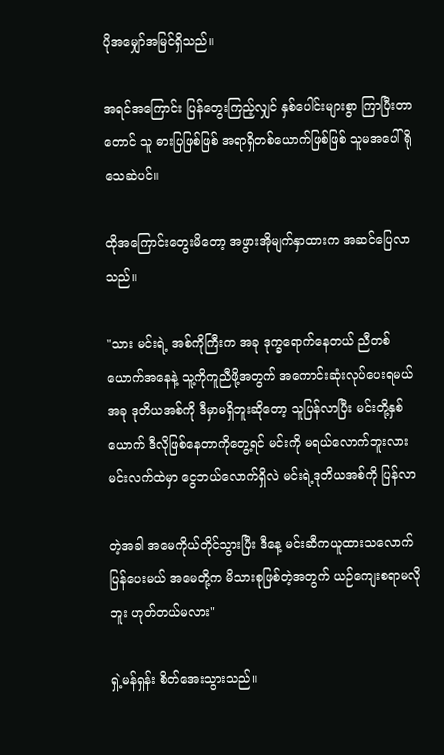ပိုအမျှော်အမြင်ရှိသည်။

အရင်အကြောင်း ပြန်တွေးကြည့်လျှင် နှစ်ပေါင်းများစွာ ကြာပြီးတာတောင် သူ ဓားပြဖြစ်ဖြစ် အရာရှိတစ်ယောက်ဖြစ်ဖြစ် သူမအပေါ် ရိုသေဆဲပင်။

ထိုအကြောင်းတွေးမိတော့ အဖွားအိုမျက်နှာထားက အဆင်ပြေလာသည်။

"သား မင်းရဲ့ အစ်ကိုကြီးက အခု ဒုက္ခရောက်နေတယ် ညီတစ်ယောက်အနေနဲ့ သူ့ကိုကူညီဖို့အတွက် အကောင်းဆုံးလုပ်ပေးရမယ် အခု ဒုတိယအစ်ကို ဒီမှာမရှိဘူးဆိုတော့ သူပြန်လာပြီး မင်းတို့နှစ်ယောက် ဒီလိုဖြစ်နေတာကိုတွေ့ရင် မင်းကို မရယ်လောက်ဘူးလား မင်းလက်ထဲမှာ ငွေဘယ်လောက်ရှိလဲ မင်းရဲ့ဒုတိယအစ်ကို ပြန်လာ

တဲ့အခါ အမေကိုယ်တိုင်သွားပြီး ဒီနေ့ မင်းဆီကယူထားသလောက် ပြန်ပေးမယ် အမေတို့က မိသားစုဖြစ်တဲ့အတွက် ယဉ်ကျေးစရာမလိုဘူး ဟုတ်တယ်မလား"

ရှဲ့မန်ရှန်း စိတ်အေးသွားသည်။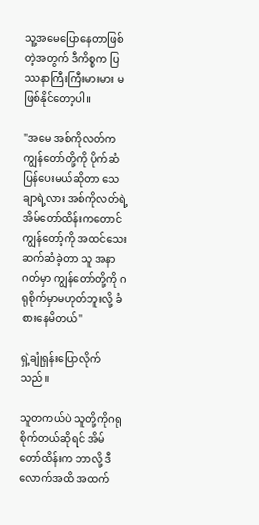သူ့အမေပြောနေတာဖြစ်တဲ့အတွက် ဒီကိစ္စက ပြဿနာကြီးကြီးမားမား မဖြစ်နိုင်တော့ပါ။

"အမေ အစ်ကိုလတ်က ကျွန်တော်တို့ကို ပိုက်ဆံပြန်ပေးမယ်ဆိုတာ သေချာရဲ့လား အစ်ကိုလတ်ရဲ့ အိမ်တော်ထိန်းကတောင် ကျွန်တော့်ကို အထင်သေးဆက်ဆံခဲ့တာ သူ အနာဂတ်မှာ ကျွန်တော်တို့ကို ဂရုစိုက်မှာမဟုတ်ဘူးလို့ ခံစားနေမိတယ်"

ရှဲ့ချုံရှန်းပြောလိုက်သည်။

သူတကယ်ပဲ သူတို့ကိုဂရုစိုက်တယ်ဆိုရင် အိမ်တော်ထိန်းက ဘာလို့ ဒီလောက်အထိ အထက်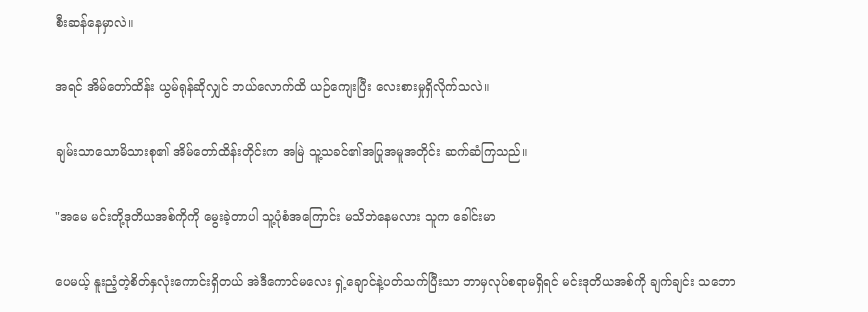စီးဆန်နေမှာလဲ။

အရင် အိမ်တော်ထိန်း ယွမ်ရုန်ဆိုလျှင် ဘယ်လောက်ထိ ယဉ်ကျေးပြီး လေးစားမှုရှိလိုက်သလဲ။

ချမ်းသာသောမိသားစု၏ အိမ်တော်ထိန်းတိုင်းက အမြဲ သူ့သခင်၏အပြုအမူအတိုင်း ဆက်ဆံကြသည်။

"အမေ မင်းတို့ဒုတိယအစ်ကိုကို မွေးခဲ့တာပါ သူ့ပုံစံအကြောင်း မသိဘဲနေမလား သူက ခေါင်းမာ

ပေမယ့် နူးညံ့တဲ့စိတ်နှလုံးကောင်းရှိတယ် အဲဒီ‌ကောင်မလေး ရှဲ့ချောင်နဲ့ပတ်သက်ပြီးသာ ဘာမှလုပ်စရာမရှိရင် မင်းဒုတိယအစ်ကို ချက်ချင်း သဘော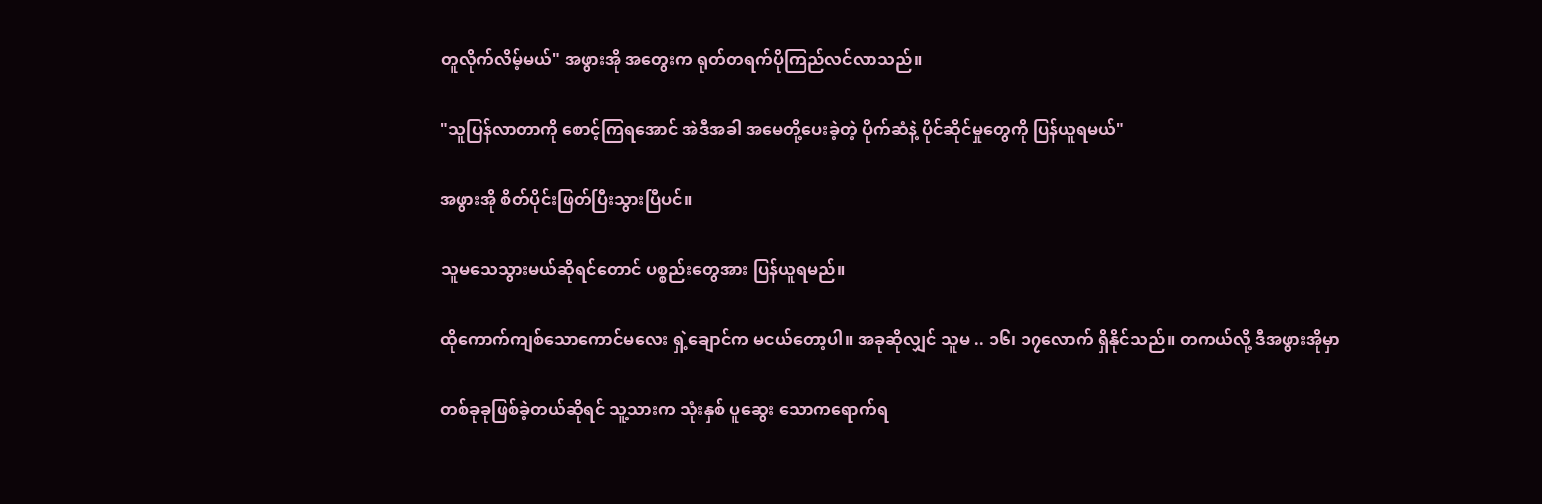တူလိုက်လိမ့်မယ်" အဖွားအို အတွေးက ရုတ်တရက်ပိုကြည်လင်လာသည်။

"သူပြန်လာတာကို စောင့်ကြရအောင် အဲဒီအခါ အမေတို့ပေးခဲ့တဲ့ ပိုက်ဆံနဲ့ ပိုင်ဆိုင်မှုတွေကို ပြန်ယူရမယ်"

အဖွားအို စိတ်ပိုင်းဖြတ်ပြီးသွားပြီပင်။

သူမသေသွားမယ်ဆိုရင်တောင် ပစ္စည်းတွေအား ပြန်ယူရမည်။

ထိုကောက်ကျစ်သောကောင်မလေး ရှဲ့ချောင်က မငယ်တော့ပါ။ အခုဆိုလျှင် သူမ .. ၁၆၊ ၁၇လောက် ရှိနိုင်သည်။ တကယ်လို့ ဒီအဖွားအိုမှာ

တစ်ခုခုဖြစ်ခဲ့တယ်ဆိုရင် သူ့သားက သုံးနှစ် ပူဆွေး သောကရောက်ရ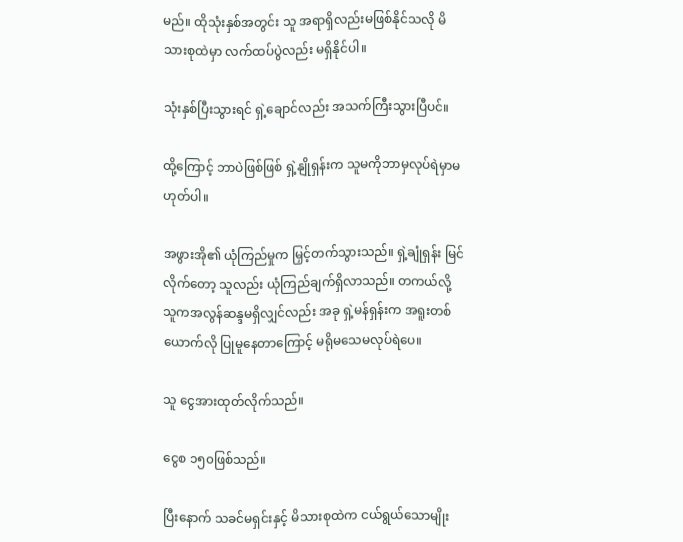မည်။ ထိုသုံးနှစ်အတွင်း သူ အရာရှိလည်းမဖြစ်နိုင်သလို မိသားစုထဲမှာ လက်ထပ်ပွဲလည်း မရှိနိုင်ပါ။

သုံးနှစ်ပြီးသွားရင် ရှဲ့ချောင်လည်း အသက်ကြီးသွားပြီပင်။

ထို့ကြောင့် ဘာပဲဖြစ်ဖြစ် ရှဲ့နျိုရှန်းက သူမကိုဘာမှလုပ်ရဲမှာမဟုတ်ပါ။

အဖွားအို၏ ယုံကြည်မှုက မြှင့်တက်သွားသည်။ ရှဲ့ချုံရှန်း မြင်လိုက်တော့ သူလည်း ယုံကြည်ချက်ရှိလာသည်။ တကယ်လို့ သူကအလွန်ဆန္ဒမရှိလျှင်လည်း အခု ရှဲ့မန်ရှန်းက အရူးတစ်ယောက်လို ပြုမူနေတာကြောင့် မရိုမသေမလုပ်ရဲပေ။

သူ ငွေအားထုတ်လိုက်သည်။

ငွေစ ၁၅၀ဖြစ်သည်။

ပြီးနောက် သခင်မရှင်းနှင့် မိသားစုထဲက ငယ်ရွယ်သောမျိုး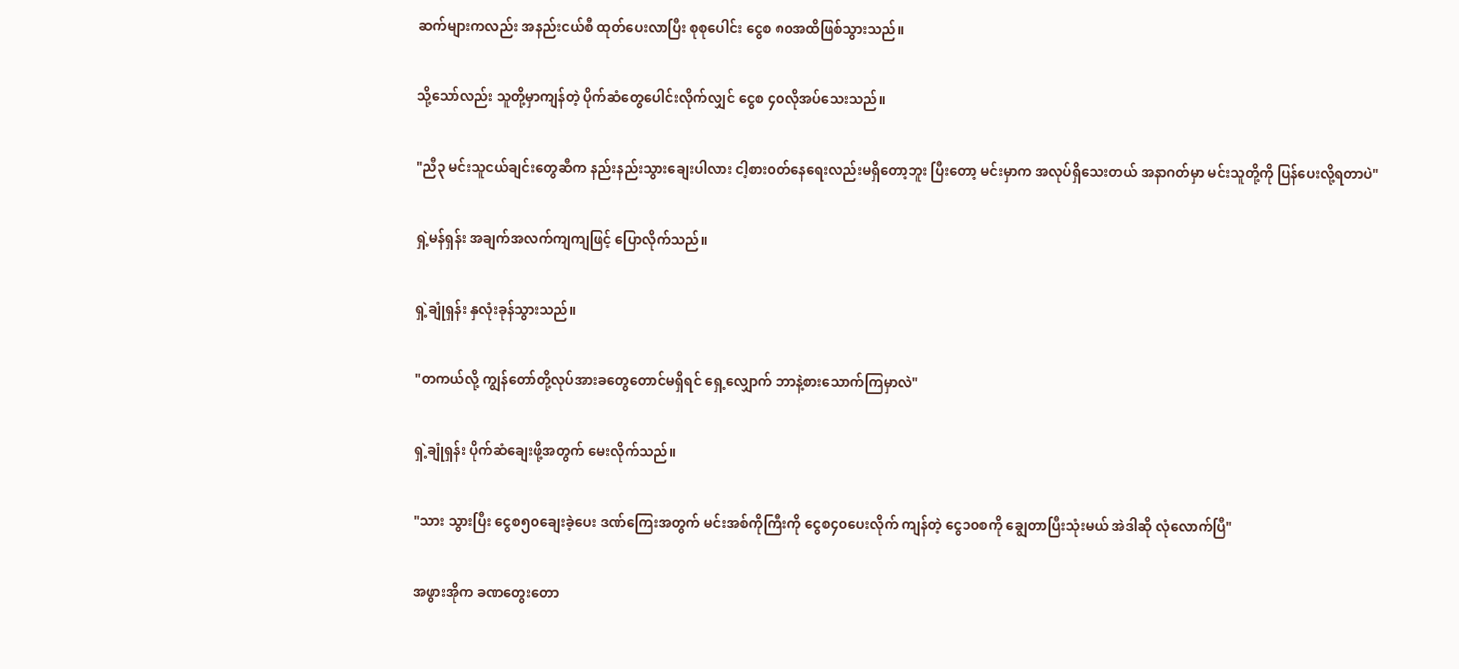ဆက်များကလည်း အနည်းငယ်စီ ထုတ်ပေးလာပြီး စုစုပေါင်း ငွေစ ၈၀အထိဖြစ်သွားသည်။

သို့သော်လည်း သူတို့မှာကျန်တဲ့ ပိုက်ဆံ‌တွေပေါင်းလိုက်လျှင် ငွေစ ၄၀လိုအပ်သေးသည်။

"ညီ၃ မင်းသူငယ်ချင်းတွေဆီက နည်းနည်းသွားချေးပါလား ငါ့စား၀တ်နေရေးလည်းမရှိတော့ဘူး ပြီးတော့ မင်းမှာက အလုပ်ရှိသေးတယ် ‌အနာဂတ်မှာ မင်းသူတို့ကို ပြန်ပေးလို့ရတာပဲ"

ရှဲ့မန်ရှန်း အချက်အလက်ကျကျဖြင့် ပြောလိုက်သည်။

ရှဲ့ချုံရှန်း နှလုံးခုန်သွားသည်။

"တကယ်လို့ ကျွန်တော်တို့လုပ်အားခတွေတောင်မရှိရင် ရှေ့လျှောက် ဘာ‌နဲ့စားသောက်ကြမှာလဲ"

ရှဲ့ချုံရှန်း ပိုက်ဆံချေးဖို့အတွက် မေးလိုက်သည်။

"သား သွားပြီး ငွေစ၅၀ချေးခဲ့ပေး ဒဏ်ကြေးအတွက် မင်းအစ်ကိုကြီးကို ငွေစ၄၀ပေးလိုက် ကျန်တဲ့ ငွေ၁၀စကို ‌ချွေတာပြီးသုံးမယ် အဲဒါဆို လုံလောက်ပြီ"

အဖွားအိုက ခဏတွေးတော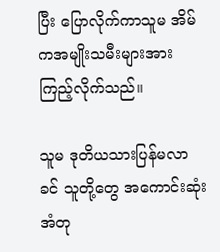ပြီး ပြောလိုက်ကာသူမ အိမ်ကအမျိုးသမီးများအားကြည့်လိုက်သည်။

သူမ ဒုတိယသားပြန်မလာခင် သူတို့တွေ အကောင်းဆုံး အံတု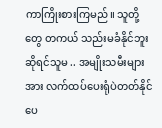ကာကြိုးစားကြမည်။ သူတို့တွေ တကယ် သည်းမခံနိုင်ဘူးဆိုရင်သူမ .. အမျိုးသမီးများအား လက်ထပ်ပေးရုံပဲတတ်နိုင်ပေ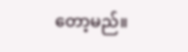တော့မည်။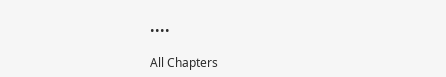••••

All Chapters